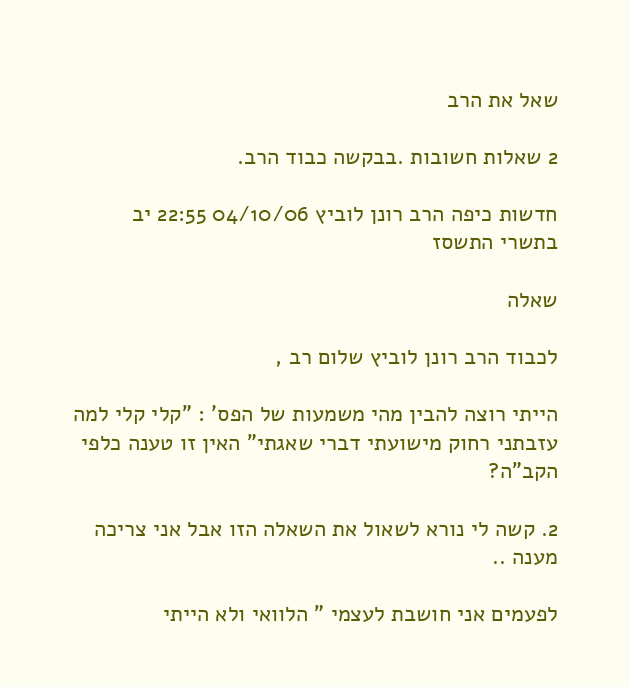שאל את הרב

2 שאלות חשובות .בבקשה כבוד הרב.

חדשות כיפה הרב רונן לוביץ 04/10/06 22:55 יב בתשרי התשסז

שאלה

לכבוד הרב רונן לוביץ שלום רב ,

הייתי רוצה להבין מהי משמעות של הפס' : "קלי קלי למה עזבתני רחוק מישועתי דברי שאגתי" האין זו טענה כלפי הקב"ה?

2. קשה לי נורא לשאול את השאלה הזו אבל אני צריכה מענה ..

לפעמים אני חושבת לעצמי " הלוואי ולא הייתי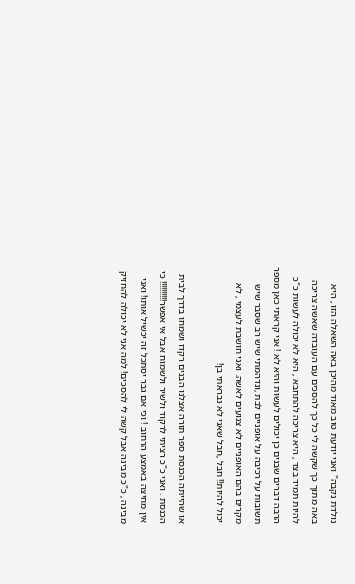נולדת נקבה" ואני יודעת טוב מאוד מהיכן באה השאלה הזו , היא באה מתוך כך שקשה לי כל כך להסכים עם העובדה שאשה צריכה להיות תמיד בצד , היא צריכה להתחבא , היא לא יכולה לעשות כ"כ הרבה דברים שבנים כן יכולים לעשות והיא לא ! אני קראתי כאן מספר תשובות על רכיבה על אופניים לבת ,ונדהמתי שיש רב שסבר שיש מקרים בהם האופניים לא צנועים לאשה. ואני חושבת לעצמי , לא יכול להיות!! חבל ,חבל שאני לא נבראתי בן!

או שהייתה הכנסת ספר תורה אצלנו הבנים רקדו ושמחו בדרך לבית הכנסת . ואני כ"כ רציתי לרקוד ולשיר ולשמוח אבל אי אפשר!!!!!!!!!! כי אין מחיצה באמצע הרחוב ! וכי אם גבר יסתכל זה יכשיל אותו! ואני מבינה , כ"כ מבינה אבל קשה לי להסכים! למה אני לא יכולה להחזיק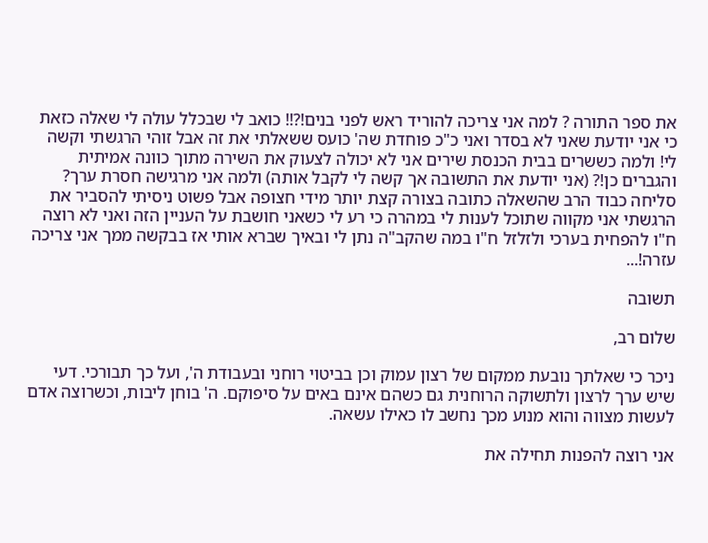את ספר התורה ? למה אני צריכה להוריד ראש לפני בנים!?!! כואב לי שבכלל עולה לי שאלה כזאת כי אני יודעת שאני לא בסדר ואני כ"כ פוחדת שה' כועס ששאלתי את זה אבל זוהי הרגשתי וקשה לי! ולמה כששרים בבית הכנסת שירים אני לא יכולה לצעוק את השירה מתוך כוונה אמיתית והגברים כן!? (אני יודעת את התשובה אך קשה לי לקבל אותה) ולמה אני מרגישה חסרת ערך? סליחה כבוד הרב שהשאלה כתובה בצורה קצת יותר מידי חצופה אבל פשוט ניסיתי להסביר את הרגשתי אני מקווה שתוכל לענות לי במהרה כי רע לי כשאני חושבת על העניין הזה ואני לא רוצה ח"ו להפחית בערכי ולזלזל ח"ו במה שהקב"ה נתן לי ובאיך שברא אותי אז בבקשה ממך אני צריכה עזרה!...

תשובה

שלום רב,

ניכר כי שאלתך נובעת ממקום של רצון עמוק וכן בביטוי רוחני ובעבודת ה', ועל כך תבורכי. דעי שיש ערך לרצון ולתשוקה הרוחנית גם כשהם אינם באים על סיפוקם. ה' בוחן ליבות, וכשרוצה אדם לעשות מצווה והוא מנוע מכך נחשב לו כאילו עשאה.

אני רוצה להפנות תחילה את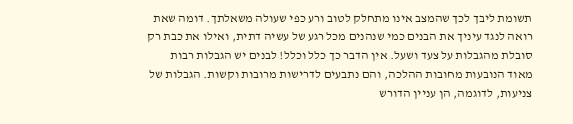תשומת ליבך לכך שהמצב אינו מתחלק לטוב ורע כפי שעולה משאלתך. דומה שאת רואה לנגד עיניך את הבנים כמי שנהנים מכל רגע של עשיה דתית, ואילו את כבת רק סובלת מהגבלות על צעד ושעל. אין הדבר כך כלל וכלל! לבנים יש הגבלות רבות מאוד הנובעות מחובות ההלכה, והם נתבעים לדרישות מרובות וקשות. הגבלות של צניעות, לדוגמה, הן עניין הדורש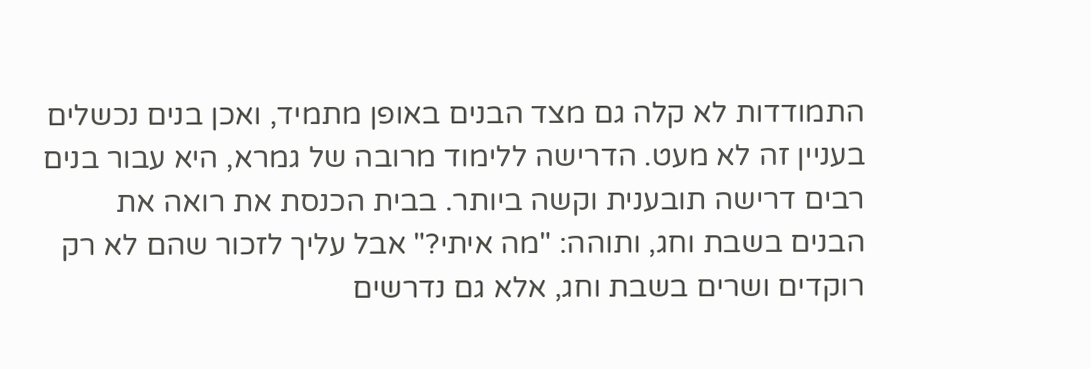התמודדות לא קלה גם מצד הבנים באופן מתמיד, ואכן בנים נכשלים בעניין זה לא מעט. הדרישה ללימוד מרובה של גמרא, היא עבור בנים רבים דרישה תובענית וקשה ביותר. בבית הכנסת את רואה את הבנים בשבת וחג, ותוהה: "מה איתי?" אבל עליך לזכור שהם לא רק רוקדים ושרים בשבת וחג, אלא גם נדרשים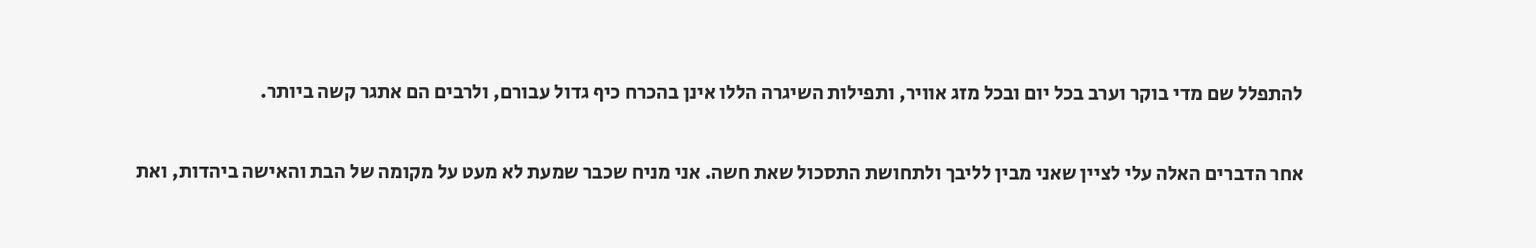להתפלל שם מדי בוקר וערב בכל יום ובכל מזג אוויר, ותפילות השיגרה הללו אינן בהכרח כיף גדול עבורם, ולרבים הם אתגר קשה ביותר.

אחר הדברים האלה עלי לציין שאני מבין לליבך ולתחושת התסכול שאת חשה. אני מניח שכבר שמעת לא מעט על מקומה של הבת והאישה ביהדות, ואת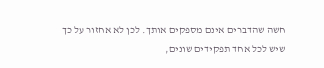חשה שהדברים אינם מספקים אותך. לכן לא אחזור על כך שיש לכל אחד תפקידים שונים,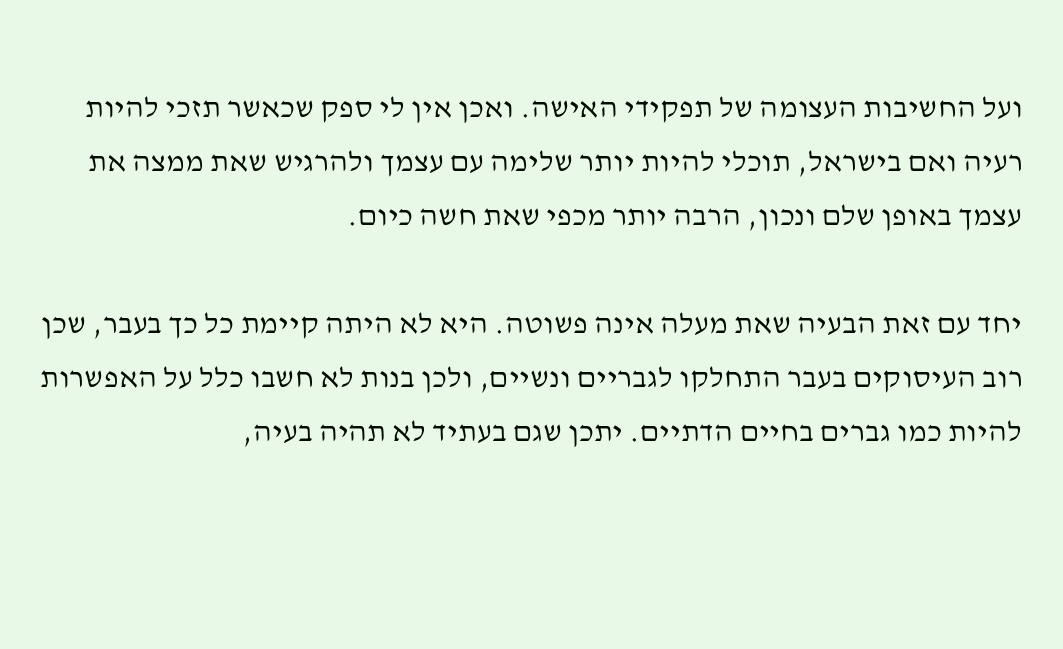ועל החשיבות העצומה של תפקידי האישה. ואכן אין לי ספק שכאשר תזכי להיות רעיה ואם בישראל, תוכלי להיות יותר שלימה עם עצמך ולהרגיש שאת ממצה את עצמך באופן שלם ונכון, הרבה יותר מכפי שאת חשה כיום.

יחד עם זאת הבעיה שאת מעלה אינה פשוטה. היא לא היתה קיימת כל כך בעבר, שכן רוב העיסוקים בעבר התחלקו לגבריים ונשיים, ולכן בנות לא חשבו כלל על האפשרות להיות כמו גברים בחיים הדתיים. יתכן שגם בעתיד לא תהיה בעיה,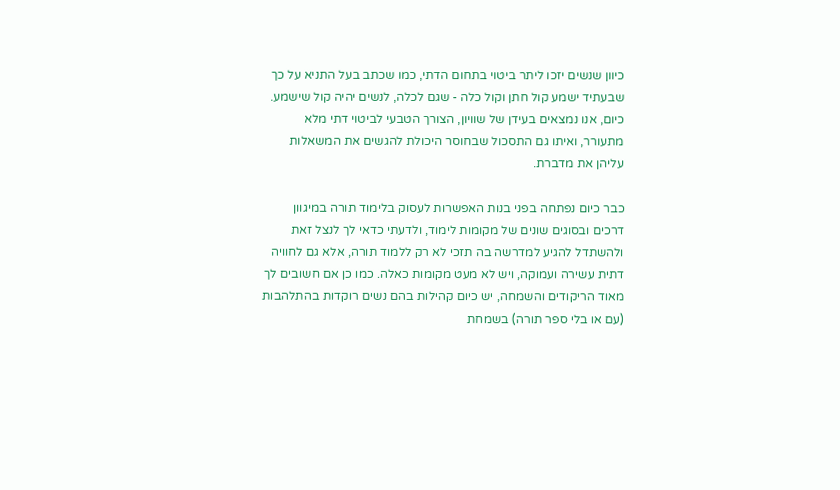כיוון שנשים יזכו ליתר ביטוי בתחום הדתי, כמו שכתב בעל התניא על כך שבעתיד ישמע קול חתן וקול כלה - שגם לכלה, לנשים יהיה קול שישמע. כיום, אנו נמצאים בעידן של שוויון, הצורך הטבעי לביטוי דתי מלא מתעורר, ואיתו גם התסכול שבחוסר היכולת להגשים את המשאלות עליהן את מדברת.

כבר כיום נפתחה בפני בנות האפשרות לעסוק בלימוד תורה במיגוון דרכים ובסוגים שונים של מקומות לימוד, ולדעתי כדאי לך לנצל זאת ולהשתדל להגיע למדרשה בה תזכי לא רק ללמוד תורה, אלא גם לחוויה דתית עשירה ועמוקה, ויש לא מעט מקומות כאלה. כמו כן אם חשובים לך מאוד הריקודים והשמחה, יש כיום קהילות בהם נשים רוקדות בהתלהבות (עם או בלי ספר תורה) בשמחת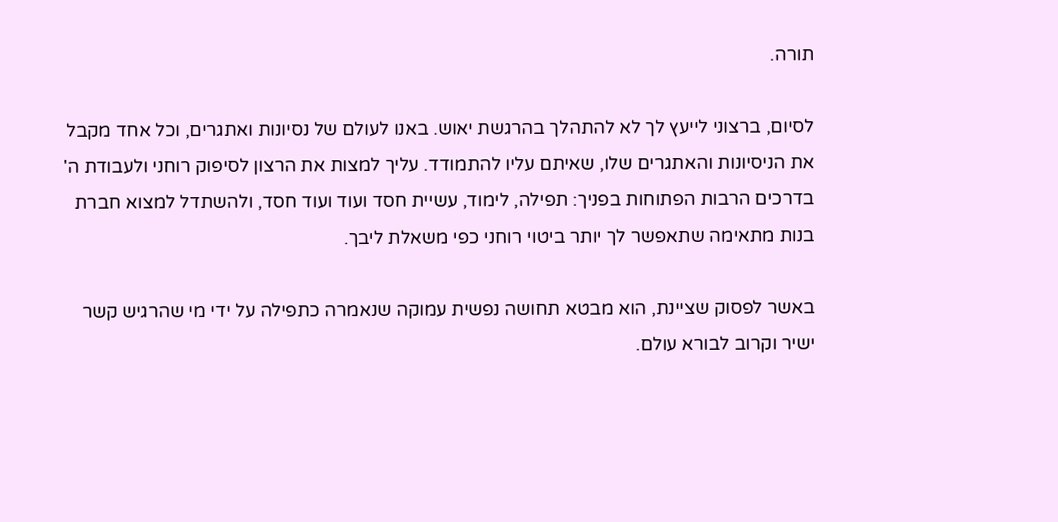תורה.

לסיום, ברצוני לייעץ לך לא להתהלך בהרגשת יאוש. באנו לעולם של נסיונות ואתגרים, וכל אחד מקבל את הניסיונות והאתגרים שלו, שאיתם עליו להתמודד. עליך למצות את הרצון לסיפוק רוחני ולעבודת ה' בדרכים הרבות הפתוחות בפניך: תפילה, לימוד, עשיית חסד ועוד ועוד חסד, ולהשתדל למצוא חברת בנות מתאימה שתאפשר לך יותר ביטוי רוחני כפי משאלת ליבך.

באשר לפסוק שציינת, הוא מבטא תחושה נפשית עמוקה שנאמרה כתפילה על ידי מי שהרגיש קשר ישיר וקרוב לבורא עולם.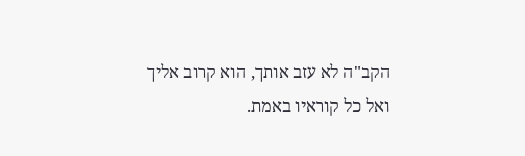הקב"ה לא עזב אותך, הוא קרוב אליך ואל כל קוראיו באמת.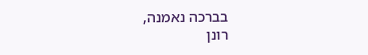בברכה נאמנה,
רונן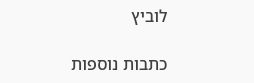לוביץ

כתבות נוספות